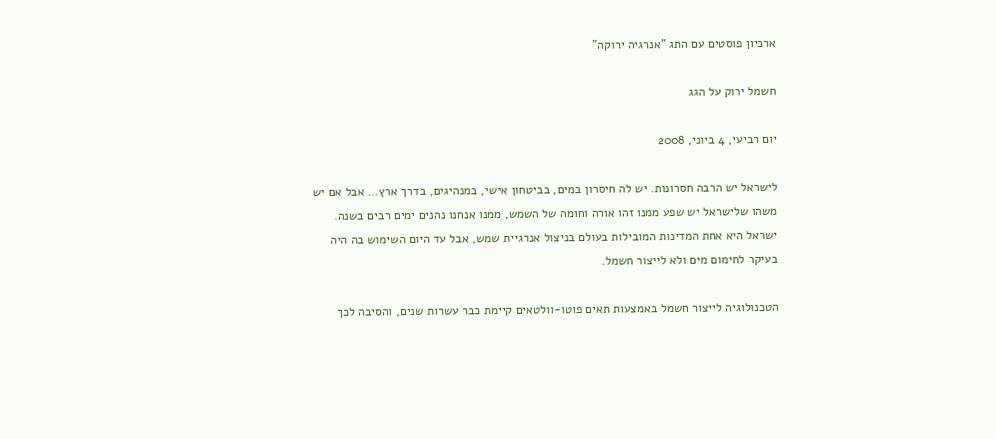ארכיון פוסטים עם התג "אנרגיה ירוקה"

חשמל ירוק על הגג

יום רביעי, 4 ביוני, 2008

לישראל יש הרבה חסרונות. יש לה חיסרון במים, בביטחון אישי, במנהיגים, בדרך ארץ… אבל אם יש משהו שלישראל יש שפע ממנו זהו אורה וחומה של השמש, ממנו אנחנו נהנים ימים רבים בשנה. ישראל היא אחת המדינות המובילות בעולם בניצול אנרגיית שמש, אבל עד היום השימוש בה היה בעיקר לחימום מים ולא לייצור חשמל.

הטכנולוגיה לייצור חשמל באמצעות תאים פוטו-וולטאים קיימת כבר עשרות שנים, והסיבה לכך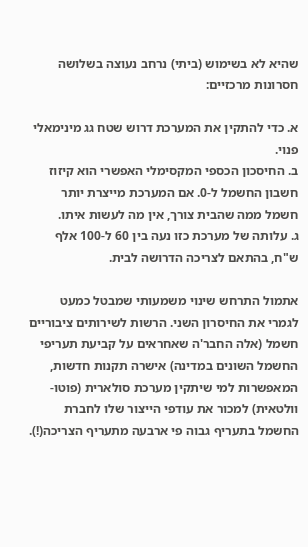שהיא לא בשימוש (ביתי) נרחב נעוצה בשלושה חסרונות מרכזיים:

א. כדי להתקין את המערכת דרוש שטח גג מינימאלי פנוי.
ב. החיסכון הכספי המקסימלי האפשרי הוא קיזוז חשבון החשמל ל-0. אם המערכת מייצרת יותר חשמל ממה שהבית צורך, אין מה לעשות איתו.
ג. עלותה של מערכת כזו נעה בין 60 ל-100 אלף ש"ח, בהתאם לצריכה הדרושה לבית.

אתמול התרחש שינוי משמעותי שמבטל כמעט לגמרי את החיסרון השני. הרשות לשירותים ציבוריים חשמל (אלה החבר'ה שאחראים על קביעת תעריפי החשמל השונים במדינה) אישרה תקנות חדשות, המאפשרות למי שיתקין מערכת סולארית (פוטו-וולטאית) למכור את עודפי הייצור שלו לחברת החשמל בתעריף גבוה פי ארבעה מתעריף הצריכה(!).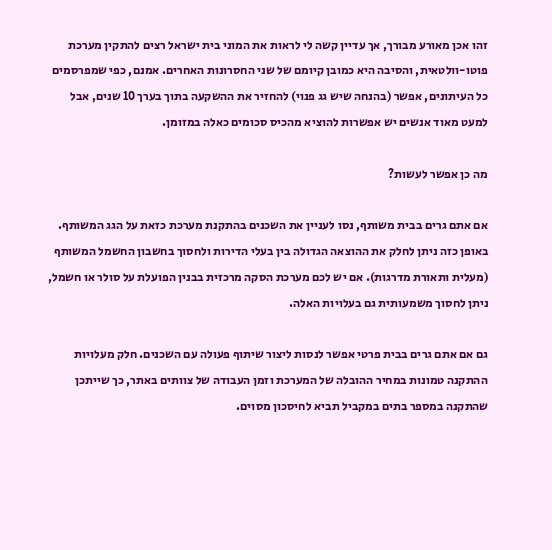זהו אכן מאורע מבורך, אך עדיין קשה לי לראות את המוני בית ישראל רצים להתקין מערכת פוטו-וולטאית, והסיבה היא כמובן קיומם של שני החסרונות האחרים. אמנם, כפי שמפרסמים כל העיתונים, אפשר (בהנחה שיש גג פנוי) להחזיר את ההשקעה בתוך בערך 10 שנים, אבל למעט מאוד אנשים יש אפשרות להוציא מהכיס סכומים כאלה במזומן.

מה כן אפשר לעשות?

אם אתם גרים בבית משותף, נסו לעניין את השכנים בהתקנת מערכת כזאת על הגג המשותף. באופן כזה ניתן לחלק את ההוצאה הגדולה בין בעלי הדירות ולחסוך בחשבון החשמל המשותף (מעלית ותאורת מדרגות). אם יש לכם מערכת הסקה מרכזית בבנין הפועלת על סולר או חשמל, ניתן לחסוך משמעותית גם בעלויות האלה.

גם אם אתם גרים בבית פרטי אפשר לנסות ליצור שיתוף פעולה עם השכנים. חלק מעלויות ההתקנה טמונות במחיר ההובלה של המערכת וזמן העבודה של צוותים באתר, כך שייתכן שהתקנה במספר בתים במקביל תביא לחיסכון מסוים.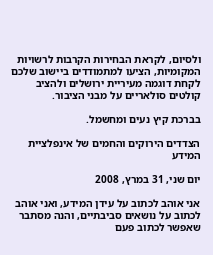ולסיום, לקראת הבחירות הקרבות לרשויות המקומיות, הציעו למתמודדים ביישוב שלכם לקחת דוגמה מעיריית ירושלים ולהציב קולטים סולאריים על מבני הציבור.

בברכת קיץ נעים ומחשמל.

הצדדים הירוקים והחמים של אינפלציית המידע

יום שני, 31 במרץ, 2008

אני אוהב לכתוב על עידן המידע, ואני אוהב לכתוב על נושאים סביבתיים, והנה מסתבר שאפשר לכתוב פעם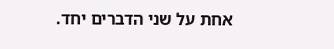אחת על שני הדברים יחד.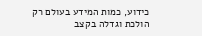כידוע, כמות המידע בעולם רק הולכת וגדלה בקצב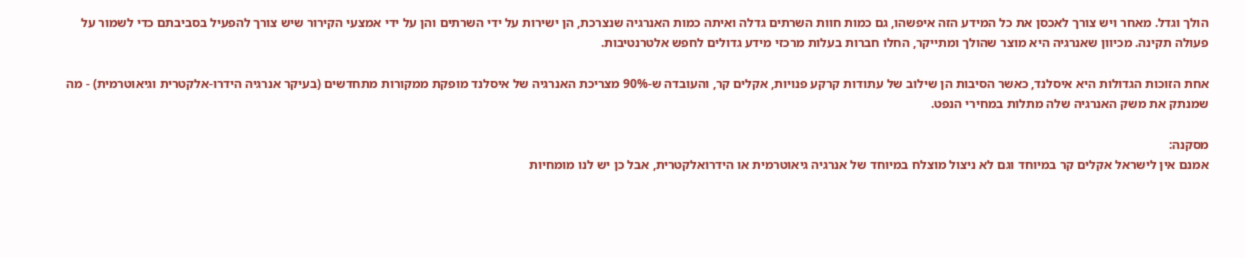הולך וגדל. מאחר ויש צורך לאכסן את כל המידע הזה איפשהו, גם כמות חוות השרתים גדלה ואיתה כמות האנרגיה שנצרכת, הן ישירות על ידי השרתים והן על ידי אמצעי הקירור שיש צורך להפעיל בסביבתם כדי לשמור על פעולה תקינה. מכיוון שאנרגיה היא מוצר שהולך ומתייקר, החלו חברות בעלות מרכזי מידע גדולים לחפש אלטרנטיבות.

אחת הזוכות הגדולות היא איסלנד, כאשר הסיבות הן שילוב של עתודות קרקע פנויות, אקלים קר, והעובדה ש-90% מצריכת האנרגיה של איסלנד מופקת ממקורות מתחדשים (בעיקר אנרגיה הידרו-אלקטרית וגיאוטרמית) - מה שמנתק את משק האנרגיה שלה מתלות במחירי הנפט.

מסקנה:
אמנם אין לישראל אקלים קר במיוחד וגם לא ניצול מוצלח במיוחד של אנרגיה גיאוטרמית או הידרואלקטרית, אבל כן יש לנו מומחיות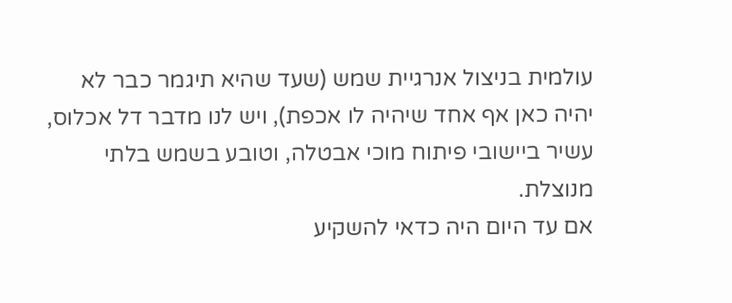עולמית בניצול אנרגיית שמש (שעד שהיא תיגמר כבר לא יהיה כאן אף אחד שיהיה לו אכפת), ויש לנו מדבר דל אכלוס, עשיר ביישובי פיתוח מוכי אבטלה, וטובע בשמש בלתי מנוצלת.
אם עד היום היה כדאי להשקיע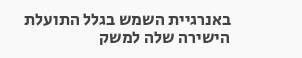באנרגיית השמש בגלל התועלת הישירה שלה למשק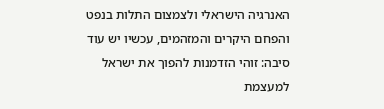האנרגיה הישראלי ולצמצום התלות בנפט והפחם היקרים והמזהמים, עכשיו יש עוד סיבה: זוהי הזדמנות להפוך את ישראל למעצמת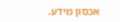אכסון מידע.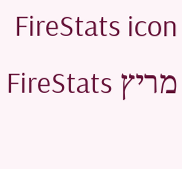FireStats icon מריץ FireStats